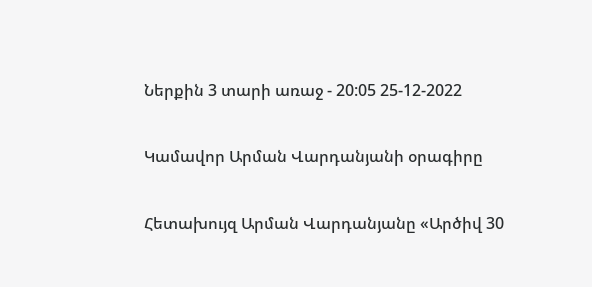Ներքին 3 տարի առաջ - 20:05 25-12-2022

Կամավոր Արման Վարդանյանի օրագիրը

Հետախույզ Արման Վարդանյանը «Արծիվ 30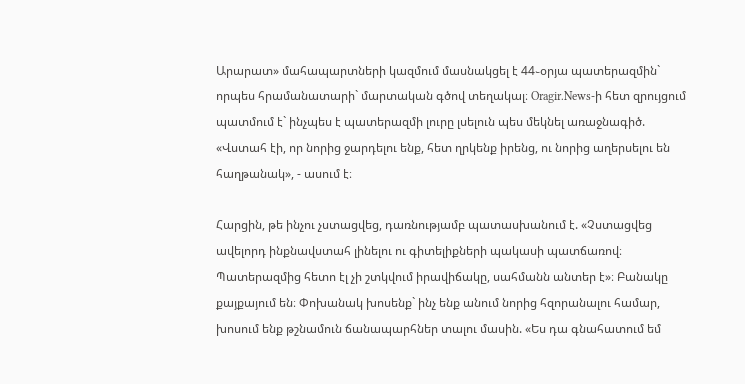Արարատ» մահապարտների կազմում մասնակցել է 44֊օրյա պատերազմին` որպես հրամանատարի` մարտական գծով տեղակալ։ Oragir.News-ի հետ զրույցում պատմում է` ինչպես է պատերազմի լուրը լսելուն պես մեկնել առաջնագիծ. «Վստահ էի, որ նորից ջարդելու ենք, հետ ղրկենք իրենց, ու նորից աղերսելու են հաղթանակ», - ասում է։

Հարցին, թե ինչու չստացվեց, դառնությամբ պատասխանում է. «Չստացվեց ավելորդ ինքնավստահ լինելու ու գիտելիքների պակասի պատճառով։ Պատերազմից հետո էլ չի շտկվում իրավիճակը, սահմանն անտեր է»։ Բանակը քայքայում են։ Փոխանակ խոսենք` ինչ ենք անում նորից հզորանալու համար, խոսում ենք թշնամուն ճանապարհներ տալու մասին. «Ես դա գնահատում եմ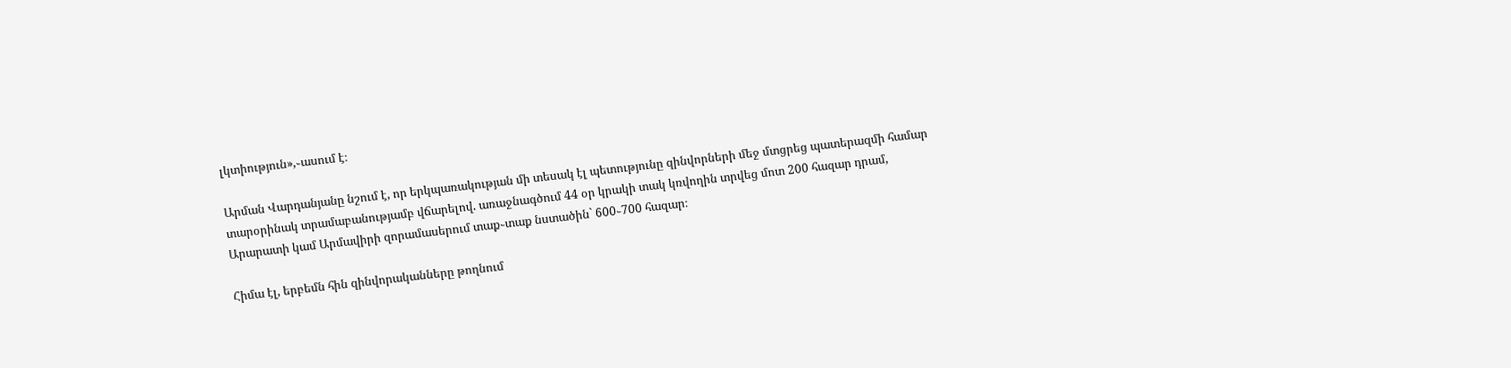լկտիություն»,֊ասում է։

Արման Վարդանյանը նշում է, որ երկպառակության մի տեսակ էլ պետությունը զինվորների մեջ մտցրեց պատերազմի համար տարօրինակ տրամաբանությամբ վճարելով. առաջնագծում 44 օր կրակի տակ կռվողին տրվեց մոտ 200 հազար դրամ, Արարատի կամ Արմավիրի զորամասերում տաք֊տաք նստածին` 600֊700 հազար։

Հիմա էլ, երբեմն հին զինվորականները թողնում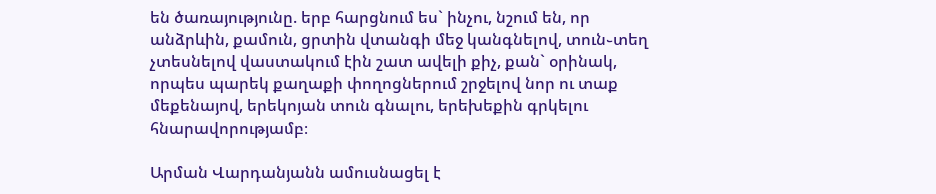են ծառայությունը. երբ հարցնում ես` ինչու, նշում են, որ անձրևին, քամուն, ցրտին վտանգի մեջ կանգնելով, տուն֊տեղ չտեսնելով վաստակում էին շատ ավելի քիչ, քան` օրինակ, որպես պարեկ քաղաքի փողոցներում շրջելով նոր ու տաք մեքենայով, երեկոյան տուն գնալու, երեխեքին գրկելու հնարավորությամբ։

Արման Վարդանյանն ամուսնացել է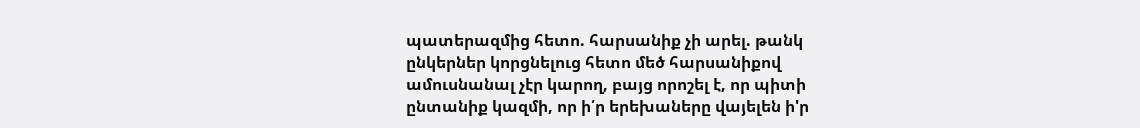պատերազմից հետո. հարսանիք չի արել. թանկ ընկերներ կորցնելուց հետո մեծ հարսանիքով ամուսնանալ չէր կարող, բայց որոշել է, որ պիտի ընտանիք կազմի, որ ի՛ր երեխաները վայելեն ի'ր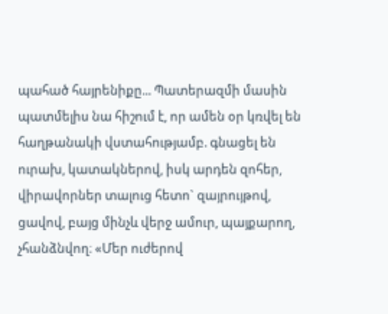պահած հայրենիքը... Պատերազմի մասին պատմելիս նա հիշում է, որ ամեն օր կռվել են հաղթանակի վստահությամբ. գնացել են ուրախ, կատակներով, իսկ արդեն զոհեր, վիրավորներ տալուց հետո` զայրույթով, ցավով, բայց մինչև վերջ ամուր, պայքարող, չհանձնվող։ «Մեր ուժերով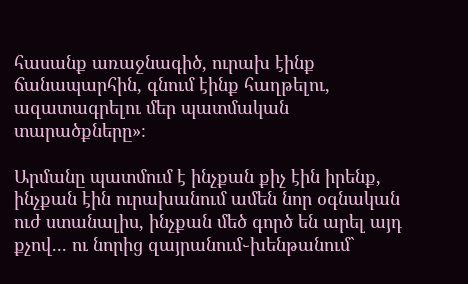հասանք առաջնագիծ, ուրախ էինք ճանապարհին, գնում էինք հաղթելու, ազատագրելու մեր պատմական տարածքները»։

Արմանը պատմում է ինչքան քիչ էին իրենք, ինչքան էին ուրախանում ամեն նոր օգնական ուժ ստանալիս, ինչքան մեծ գործ են արել այդ քչով... ու նորից զայրանում֊խենթանում`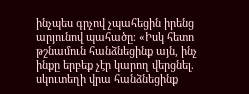ինչպես գրչով չպահեցին իրենց արյունով պահածը։ «Իսկ հետո թշնամուն հանձնեցինք այն, ինչ ինքը երբեք չէր կարող վերցնել. սկուտեղի վրա հանձնեցինք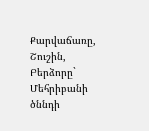Քարվաճառը, Շուշին, Բերձորը` Մեհրիբանի ծննդի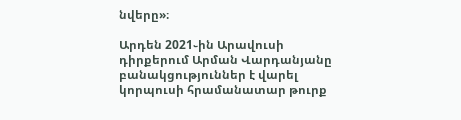նվերը»։

Արդեն 2021֊ին Արավուսի դիրքերում Արման Վարդանյանը բանակցություններ է վարել կորպուսի հրամանատար թուրք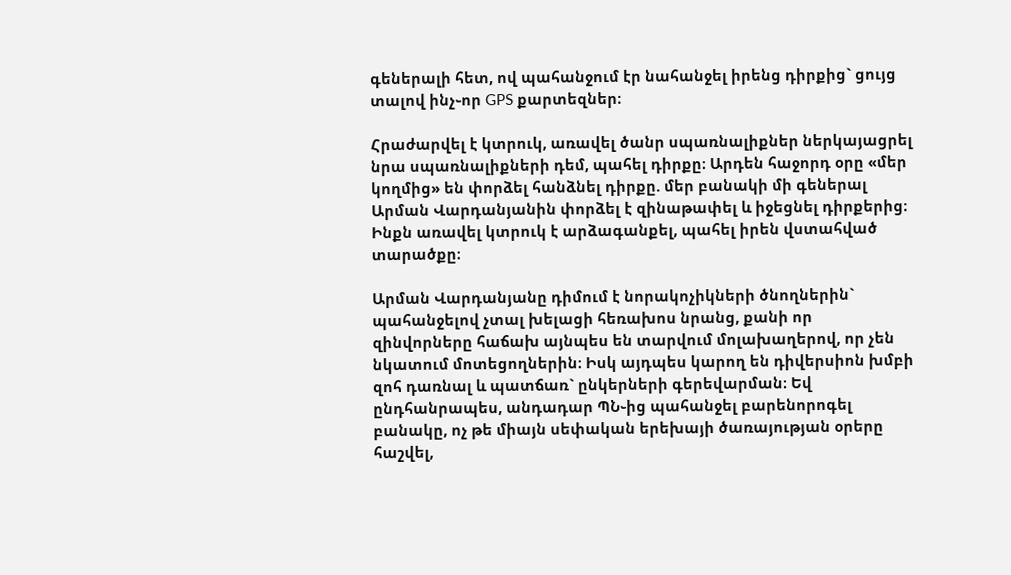գեներալի հետ, ով պահանջում էր նահանջել իրենց դիրքից` ցույց տալով ինչ֊որ GPS քարտեզներ։

Հրաժարվել է կտրուկ, առավել ծանր սպառնալիքներ ներկայացրել նրա սպառնալիքների դեմ, պահել դիրքը։ Արդեն հաջորդ օրը «մեր կողմից» են փորձել հանձնել դիրքը. մեր բանակի մի գեներալ Արման Վարդանյանին փորձել է զինաթափել և իջեցնել դիրքերից։ Ինքն առավել կտրուկ է արձագանքել, պահել իրեն վստահված տարածքը։

Արման Վարդանյանը դիմում է նորակոչիկների ծնողներին` պահանջելով չտալ խելացի հեռախոս նրանց, քանի որ զինվորները հաճախ այնպես են տարվում մոլախաղերով, որ չեն նկատում մոտեցողներին։ Իսկ այդպես կարող են դիվերսիոն խմբի զոհ դառնալ և պատճառ` ընկերների գերեվարման։ Եվ ընդհանրապես, անդադար ՊՆ֊ից պահանջել բարենորոգել բանակը, ոչ թե միայն սեփական երեխայի ծառայության օրերը հաշվել,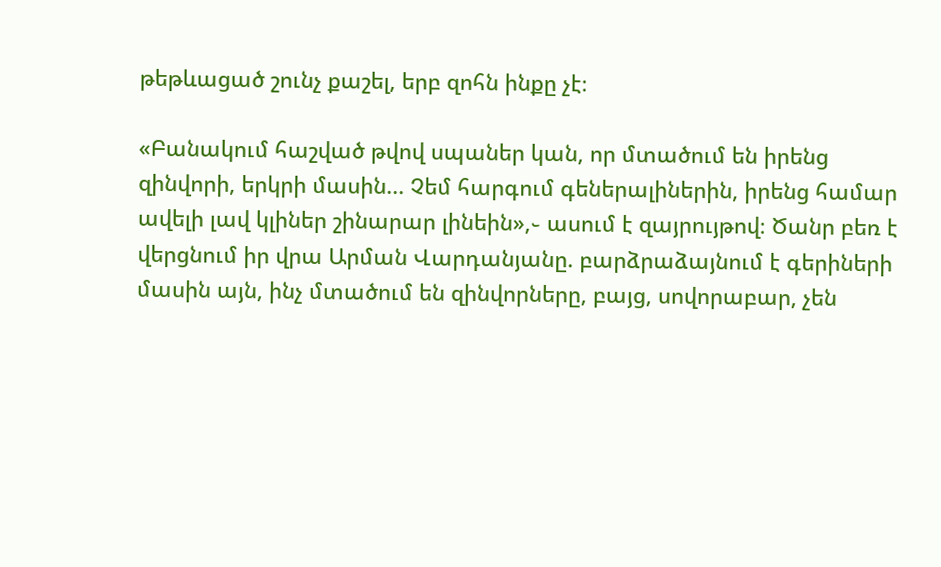թեթևացած շունչ քաշել, երբ զոհն ինքը չէ։

«Բանակում հաշված թվով սպաներ կան, որ մտածում են իրենց զինվորի, երկրի մասին... Չեմ հարգում գեներալիներին, իրենց համար ավելի լավ կլիներ շինարար լինեին»,֊ ասում է զայրույթով։ Ծանր բեռ է վերցնում իր վրա Արման Վարդանյանը. բարձրաձայնում է գերիների մասին այն, ինչ մտածում են զինվորները, բայց, սովորաբար, չեն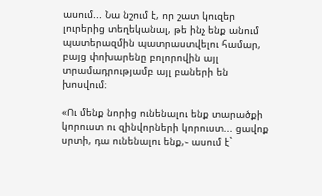ասում... Նա նշում է, որ շատ կուզեր լուրերից տեղեկանալ, թե ինչ ենք անում պատերազմին պատրաստվելու համար, բայց փոխարենը բոլորովին այլ տրամադրությամբ այլ բաների են խոսվում։

«Ու մենք նորից ունենալու ենք տարածքի կորուստ ու զինվորների կորուստ... ցավոք սրտի, դա ունենալու ենք,֊ ասում է`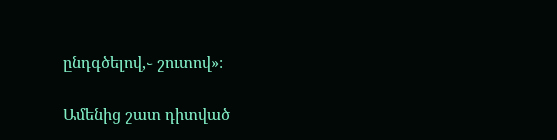ընդգծելով,֊ շուտով»։

Ամենից շատ դիտված